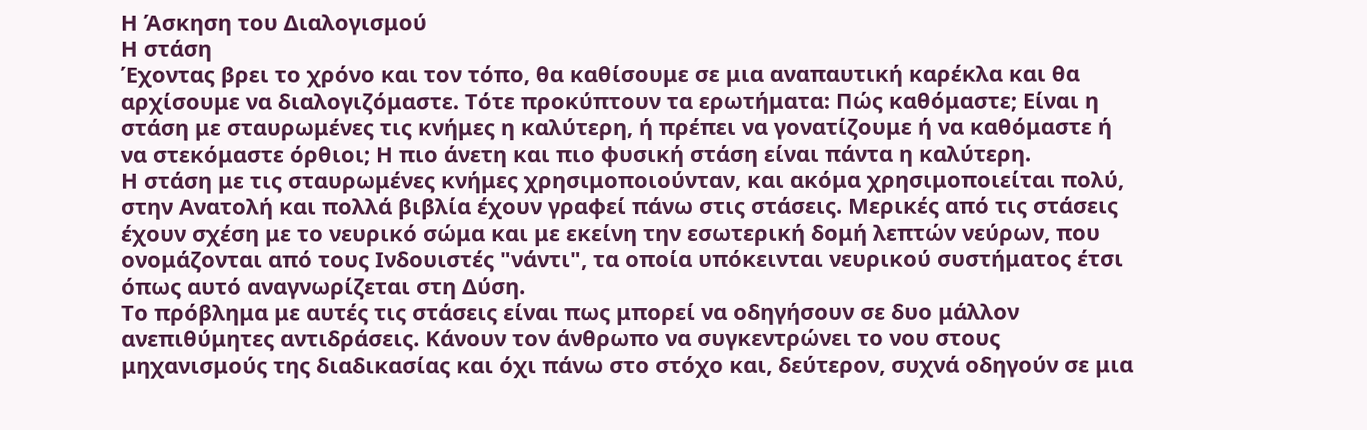Η Άσκηση του Διαλογισμού
Η στάση
Έχοντας βρει το χρόνο και τον τόπο, θα καθίσουμε σε μια αναπαυτική καρέκλα και θα αρχίσουμε να διαλογιζόμαστε. Τότε προκύπτουν τα ερωτήματα: Πώς καθόμαστε; Είναι η στάση με σταυρωμένες τις κνήμες η καλύτερη, ή πρέπει να γονατίζουμε ή να καθόμαστε ή να στεκόμαστε όρθιοι; Η πιο άνετη και πιο φυσική στάση είναι πάντα η καλύτερη.
Η στάση με τις σταυρωμένες κνήμες χρησιμοποιούνταν, και ακόμα χρησιμοποιείται πολύ, στην Ανατολή και πολλά βιβλία έχουν γραφεί πάνω στις στάσεις. Μερικές από τις στάσεις έχουν σχέση με το νευρικό σώμα και με εκείνη την εσωτερική δομή λεπτών νεύρων, που ονομάζονται από τους Ινδουιστές "νάντι", τα οποία υπόκεινται νευρικού συστήματος έτσι όπως αυτό αναγνωρίζεται στη Δύση.
Το πρόβλημα με αυτές τις στάσεις είναι πως μπορεί να οδηγήσουν σε δυο μάλλον ανεπιθύμητες αντιδράσεις. Κάνουν τον άνθρωπο να συγκεντρώνει το νου στους μηχανισμούς της διαδικασίας και όχι πάνω στο στόχο και, δεύτερον, συχνά οδηγούν σε μια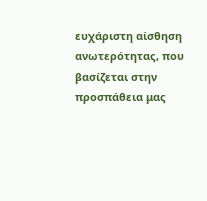ευχάριστη αίσθηση ανωτερότητας, που βασίζεται στην προσπάθεια μας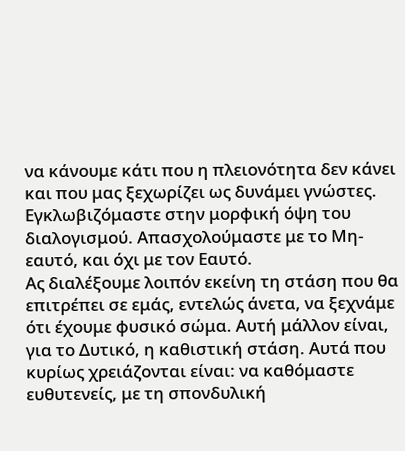να κάνουμε κάτι που η πλειονότητα δεν κάνει και που μας ξεχωρίζει ως δυνάμει γνώστες. Εγκλωβιζόμαστε στην μορφική όψη του διαλογισμού. Απασχολούμαστε με το Μη-εαυτό, και όχι με τον Εαυτό.
Ας διαλέξουμε λοιπόν εκείνη τη στάση που θα επιτρέπει σε εμάς, εντελώς άνετα, να ξεχνάμε ότι έχουμε φυσικό σώμα. Αυτή μάλλον είναι, για το Δυτικό, η καθιστική στάση. Αυτά που κυρίως χρειάζονται είναι: να καθόμαστε ευθυτενείς, με τη σπονδυλική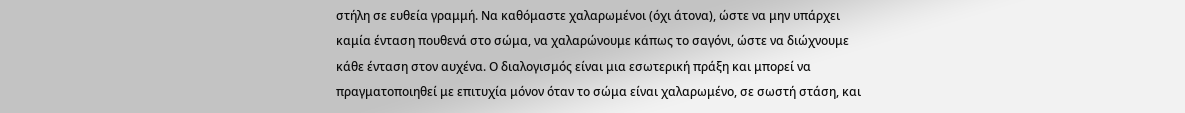στήλη σε ευθεία γραμμή. Να καθόμαστε χαλαρωμένοι (όχι άτονα), ώστε να μην υπάρχει καμία ένταση πουθενά στο σώμα, να χαλαρώνουμε κάπως το σαγόνι, ώστε να διώχνουμε κάθε ένταση στον αυχένα. Ο διαλογισμός είναι μια εσωτερική πράξη και μπορεί να πραγματοποιηθεί με επιτυχία μόνον όταν το σώμα είναι χαλαρωμένο, σε σωστή στάση, και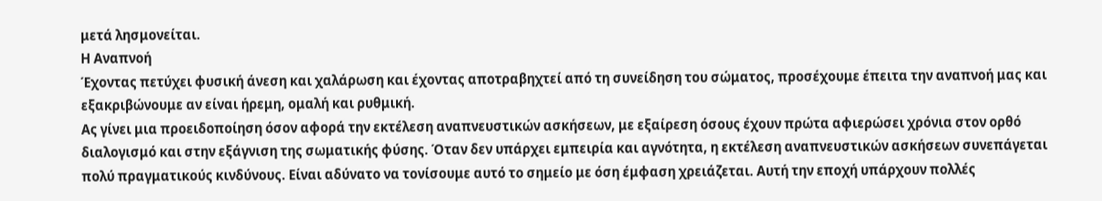μετά λησμονείται.
Η Αναπνοή
Έχοντας πετύχει φυσική άνεση και χαλάρωση και έχοντας αποτραβηχτεί από τη συνείδηση του σώματος, προσέχουμε έπειτα την αναπνοή μας και εξακριβώνουμε αν είναι ήρεμη, ομαλή και ρυθμική.
Ας γίνει μια προειδοποίηση όσον αφορά την εκτέλεση αναπνευστικών ασκήσεων, με εξαίρεση όσους έχουν πρώτα αφιερώσει χρόνια στον ορθό διαλογισμό και στην εξάγνιση της σωματικής φύσης. Όταν δεν υπάρχει εμπειρία και αγνότητα, η εκτέλεση αναπνευστικών ασκήσεων συνεπάγεται πολύ πραγματικούς κινδύνους. Είναι αδύνατο να τονίσουμε αυτό το σημείο με όση έμφαση χρειάζεται. Αυτή την εποχή υπάρχουν πολλές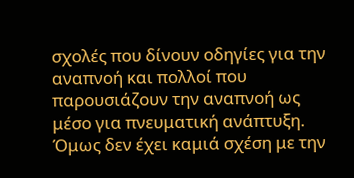σχολές που δίνουν οδηγίες για την αναπνοή και πολλοί που παρουσιάζουν την αναπνοή ως μέσο για πνευματική ανάπτυξη. Όμως δεν έχει καμιά σχέση με την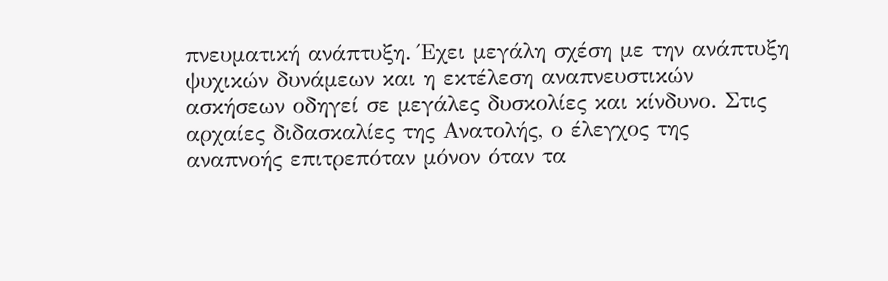πνευματική ανάπτυξη. Έχει μεγάλη σχέση με την ανάπτυξη ψυχικών δυνάμεων και η εκτέλεση αναπνευστικών ασκήσεων οδηγεί σε μεγάλες δυσκολίες και κίνδυνο. Στις αρχαίες διδασκαλίες της Ανατολής, ο έλεγχος της αναπνοής επιτρεπόταν μόνον όταν τα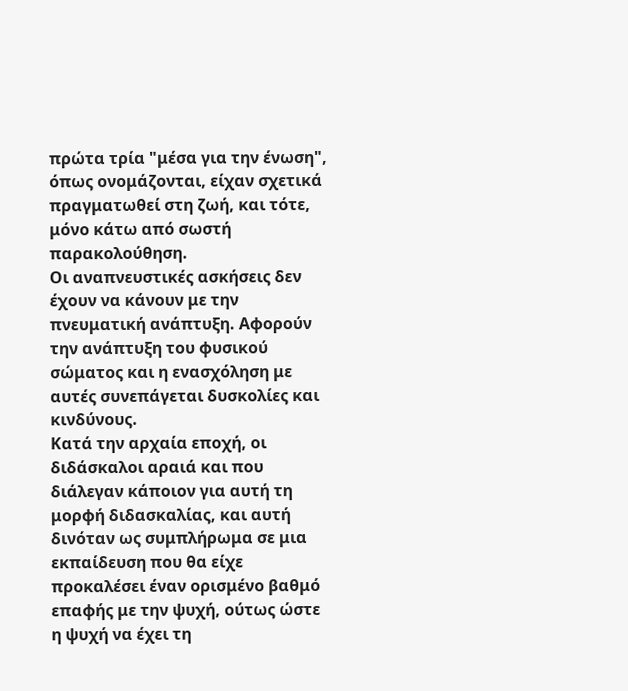πρώτα τρία "μέσα για την ένωση", όπως ονομάζονται, είχαν σχετικά πραγματωθεί στη ζωή, και τότε, μόνο κάτω από σωστή παρακολούθηση.
Οι αναπνευστικές ασκήσεις δεν έχουν να κάνουν με την πνευματική ανάπτυξη. Αφορούν την ανάπτυξη του φυσικού σώματος και η ενασχόληση με αυτές συνεπάγεται δυσκολίες και κινδύνους.
Κατά την αρχαία εποχή, οι διδάσκαλοι αραιά και που διάλεγαν κάποιον για αυτή τη μορφή διδασκαλίας, και αυτή δινόταν ως συμπλήρωμα σε μια εκπαίδευση που θα είχε προκαλέσει έναν ορισμένο βαθμό επαφής με την ψυχή, ούτως ώστε η ψυχή να έχει τη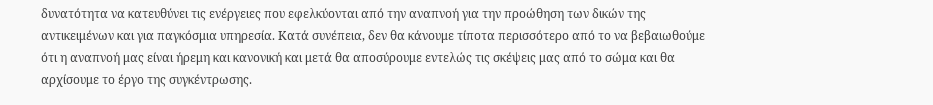δυνατότητα να κατευθύνει τις ενέργειες που εφελκύονται από την αναπνοή για την προώθηση των δικών της αντικειμένων και για παγκόσμια υπηρεσία. Κατά συνέπεια, δεν θα κάνουμε τίποτα περισσότερο από το να βεβαιωθούμε ότι η αναπνοή μας είναι ήρεμη και κανονική και μετά θα αποσύρουμε εντελώς τις σκέψεις μας από το σώμα και θα αρχίσουμε το έργο της συγκέντρωσης.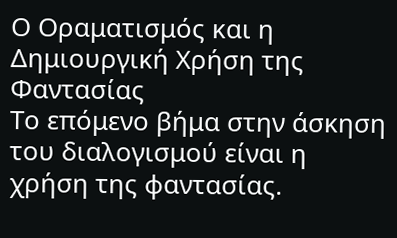Ο Οραματισμός και η Δημιουργική Χρήση της Φαντασίας
Το επόμενο βήμα στην άσκηση του διαλογισμού είναι η χρήση της φαντασίας.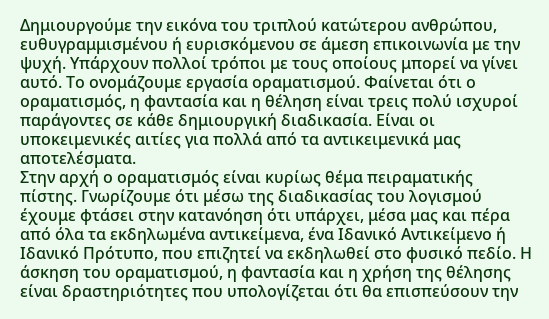Δημιουργούμε την εικόνα του τριπλού κατώτερου ανθρώπου, ευθυγραμμισμένου ή ευρισκόμενου σε άμεση επικοινωνία με την ψυχή. Υπάρχουν πολλοί τρόποι με τους οποίους μπορεί να γίνει αυτό. Το ονομάζουμε εργασία οραματισμού. Φαίνεται ότι ο οραματισμός, η φαντασία και η θέληση είναι τρεις πολύ ισχυροί παράγοντες σε κάθε δημιουργική διαδικασία. Είναι οι υποκειμενικές αιτίες για πολλά από τα αντικειμενικά μας αποτελέσματα.
Στην αρχή ο οραματισμός είναι κυρίως θέμα πειραματικής πίστης. Γνωρίζουμε ότι μέσω της διαδικασίας του λογισμού έχουμε φτάσει στην κατανόηση ότι υπάρχει, μέσα μας και πέρα από όλα τα εκδηλωμένα αντικείμενα, ένα Ιδανικό Αντικείμενο ή Ιδανικό Πρότυπο, που επιζητεί να εκδηλωθεί στο φυσικό πεδίο. Η άσκηση του οραματισμού, η φαντασία και η χρήση της θέλησης είναι δραστηριότητες που υπολογίζεται ότι θα επισπεύσουν την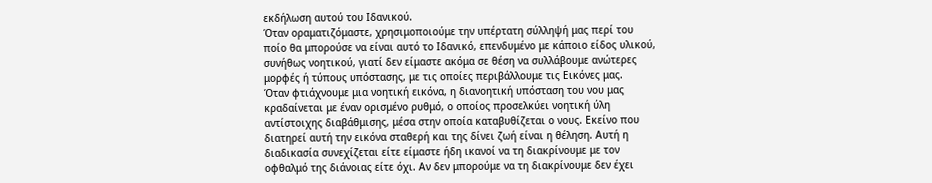εκδήλωση αυτού του Ιδανικού.
Όταν οραματιζόμαστε, χρησιμοποιούμε την υπέρτατη σύλληψή μας περί του ποίο θα μπορούσε να είναι αυτό το Ιδανικό, επενδυμένο με κάποιο είδος υλικού, συνήθως νοητικού, γιατί δεν είμαστε ακόμα σε θέση να συλλάβουμε ανώτερες μορφές ή τύπους υπόστασης, με τις οποίες περιβάλλουμε τις Εικόνες μας.
Όταν φτιάχνουμε μια νοητική εικόνα, η διανοητική υπόσταση του νου μας κραδαίνεται με έναν ορισμένο ρυθμό, ο οποίος προσελκύει νοητική ύλη αντίστοιχης διαβάθμισης, μέσα στην οποία καταβυθίζεται ο νους. Εκείνο που διατηρεί αυτή την εικόνα σταθερή και της δίνει ζωή είναι η θέληση. Αυτή η διαδικασία συνεχίζεται είτε είμαστε ήδη ικανοί να τη διακρίνουμε με τον οφθαλμό της διάνοιας είτε όχι. Αν δεν μπορούμε να τη διακρίνουμε δεν έχει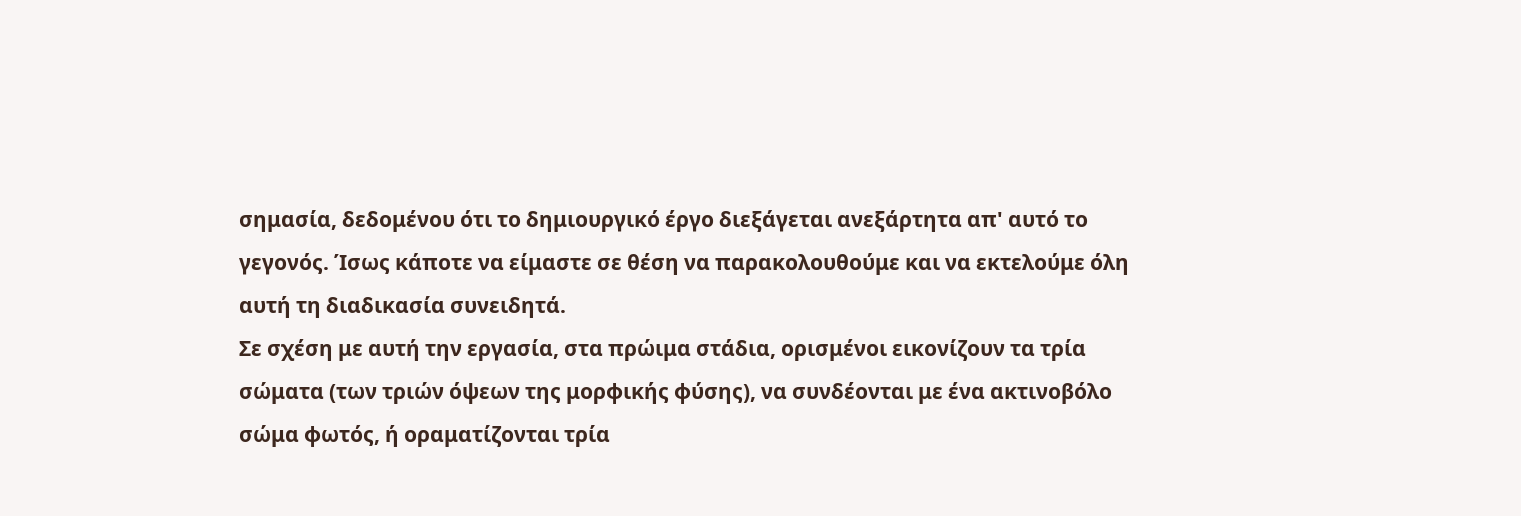σημασία, δεδομένου ότι το δημιουργικό έργο διεξάγεται ανεξάρτητα απ' αυτό το γεγονός. Ίσως κάποτε να είμαστε σε θέση να παρακολουθούμε και να εκτελούμε όλη αυτή τη διαδικασία συνειδητά.
Σε σχέση με αυτή την εργασία, στα πρώιμα στάδια, ορισμένοι εικονίζουν τα τρία σώματα (των τριών όψεων της μορφικής φύσης), να συνδέονται με ένα ακτινοβόλο σώμα φωτός, ή οραματίζονται τρία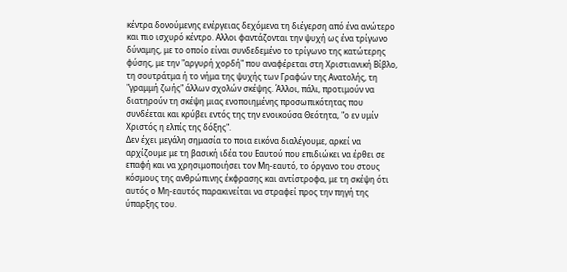κέντρα δονούμενης ενέργειας δεχόμενα τη διέγερση από ένα ανώτερο και πιο ισχυρό κέντρο. Αλλοι φαντάζονται την ψυχή ως ένα τρίγωνο δύναμης, με το οποίο είναι συνδεδεμένο το τρίγωνο της κατώτερης φύσης, με την "αργυρή χορδή" που αναφέρεται στη Χριστιανική Βίβλο, τη σουτράτμα ή το νήμα της ψυχής των Γραφών της Ανατολής, τη "γραμμή ζωής" άλλων σχολών σκέψης. Άλλοι, πάλι, προτιμούν να διατηρούν τη σκέψη μιας ενοποιημένης προσωπικότητας που συνδέεται και κρύβει εντός της την ενοικούσα Θεότητα, "ο εν υμίν Χριστός η ελπίς της δόξης".
Δεν έχει μεγάλη σημασία το ποια εικόνα διαλέγουμε, αρκεί να αρχίζουμε με τη βασική ιδέα του Εαυτού που επιδιώκει να έρθει σε επαφή και να χρησιμοποιήσει τον Μη-εαυτό, το όργανο του στους κόσμους της ανθρώπινης έκφρασης και αντίστροφα, με τη σκέψη ότι αυτός ο Μη-εαυτός παρακινείται να στραφεί προς την πηγή της ύπαρξης του.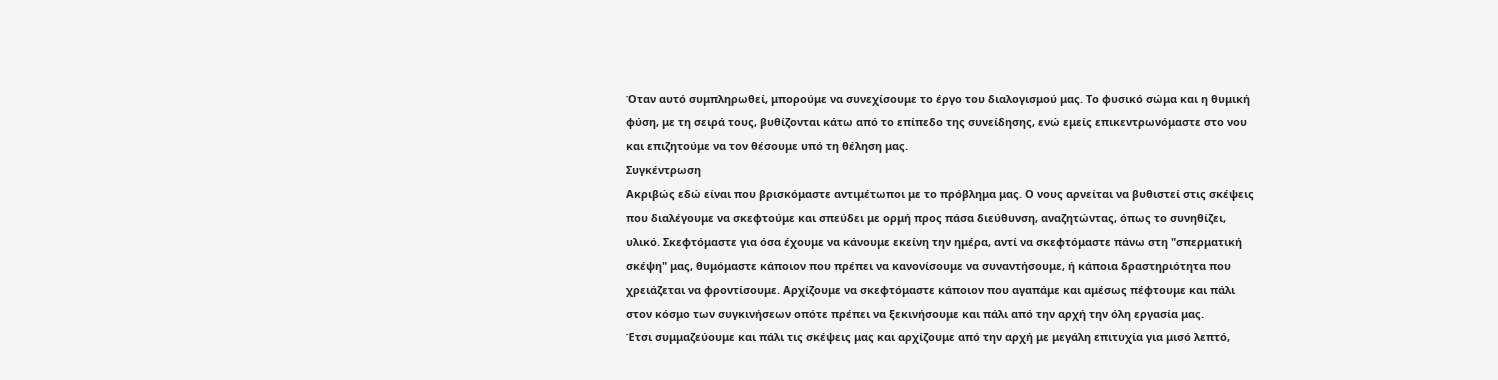Όταν αυτό συμπληρωθεί, μπορούμε να συνεχίσουμε το έργο του διαλογισμού μας. Το φυσικό σώμα και η θυμική φύση, με τη σειρά τους, βυθίζονται κάτω από το επίπεδο της συνείδησης, ενώ εμείς επικεντρωνόμαστε στο νου και επιζητούμε να τον θέσουμε υπό τη θέληση μας.
Συγκέντρωση
Ακριβώς εδώ είναι που βρισκόμαστε αντιμέτωποι με το πρόβλημα μας. Ο νους αρνείται να βυθιστεί στις σκέψεις που διαλέγουμε να σκεφτούμε και σπεύδει με ορμή προς πάσα διεύθυνση, αναζητώντας, όπως το συνηθίζει, υλικό. Σκεφτόμαστε για όσα έχουμε να κάνουμε εκείνη την ημέρα, αντί να σκεφτόμαστε πάνω στη "σπερματική σκέψη" μας, θυμόμαστε κάποιον που πρέπει να κανονίσουμε να συναντήσουμε, ή κάποια δραστηριότητα που χρειάζεται να φροντίσουμε. Αρχίζουμε να σκεφτόμαστε κάποιον που αγαπάμε και αμέσως πέφτουμε και πάλι στον κόσμο των συγκινήσεων οπότε πρέπει να ξεκινήσουμε και πάλι από την αρχή την όλη εργασία μας.
Έτσι συμμαζεύουμε και πάλι τις σκέψεις μας και αρχίζουμε από την αρχή με μεγάλη επιτυχία για μισό λεπτό,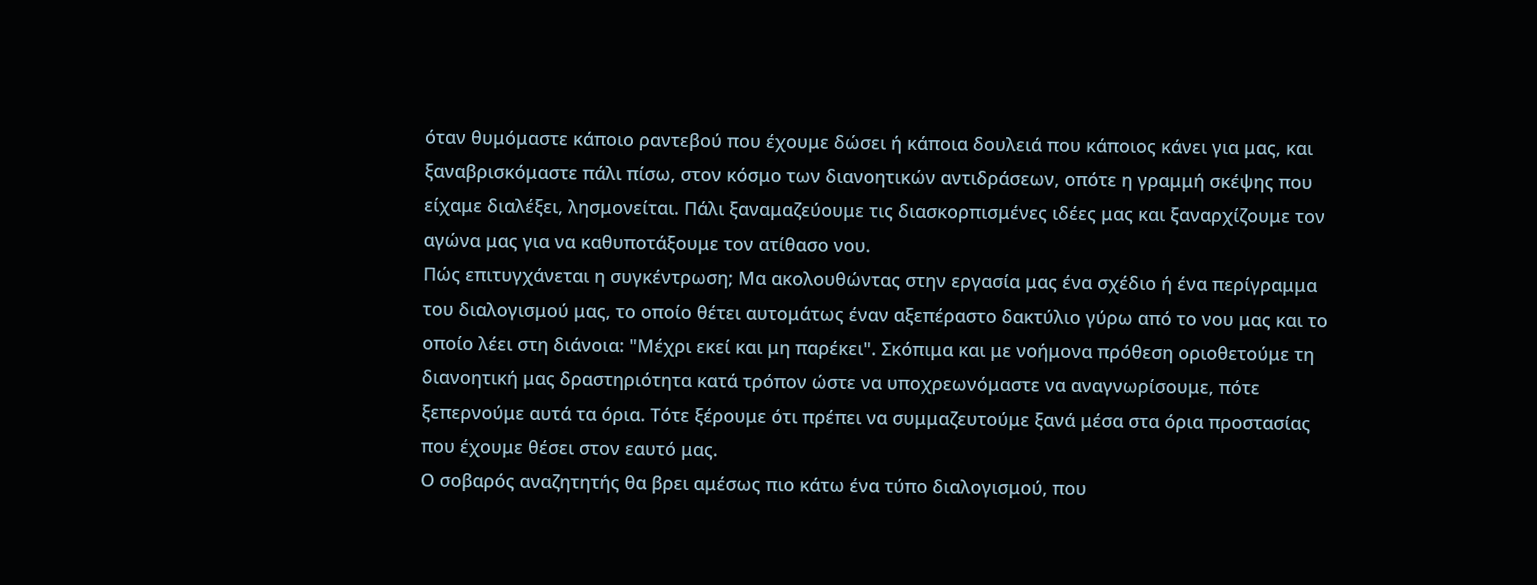όταν θυμόμαστε κάποιο ραντεβού που έχουμε δώσει ή κάποια δουλειά που κάποιος κάνει για μας, και ξαναβρισκόμαστε πάλι πίσω, στον κόσμο των διανοητικών αντιδράσεων, οπότε η γραμμή σκέψης που είχαμε διαλέξει, λησμονείται. Πάλι ξαναμαζεύουμε τις διασκορπισμένες ιδέες μας και ξαναρχίζουμε τον αγώνα μας για να καθυποτάξουμε τον ατίθασο νου.
Πώς επιτυγχάνεται η συγκέντρωση; Μα ακολουθώντας στην εργασία μας ένα σχέδιο ή ένα περίγραμμα του διαλογισμού μας, το οποίο θέτει αυτομάτως έναν αξεπέραστο δακτύλιο γύρω από το νου μας και το οποίο λέει στη διάνοια: "Μέχρι εκεί και μη παρέκει". Σκόπιμα και με νοήμονα πρόθεση οριοθετούμε τη διανοητική μας δραστηριότητα κατά τρόπον ώστε να υποχρεωνόμαστε να αναγνωρίσουμε, πότε ξεπερνούμε αυτά τα όρια. Τότε ξέρουμε ότι πρέπει να συμμαζευτούμε ξανά μέσα στα όρια προστασίας που έχουμε θέσει στον εαυτό μας.
Ο σοβαρός αναζητητής θα βρει αμέσως πιο κάτω ένα τύπο διαλογισμού, που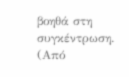βοηθά στη συγκέντρωση.
(Από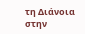τη Διάνοια στην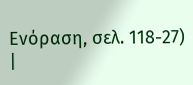Ενόραση, σελ. 118-27)
|